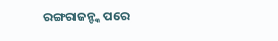ରଙ୍ଗରାଜନ୍ଙ୍କ ପରେ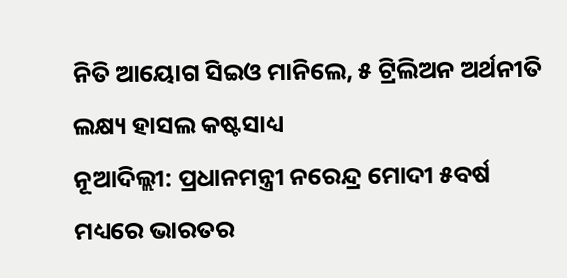ନିତି ଆୟୋଗ ସିଇଓ ମାନିଲେ, ୫ ଟ୍ରିଲିଅନ ଅର୍ଥନୀତି ଲକ୍ଷ୍ୟ ହାସଲ କଷ୍ଟସାଧ୍ୟ
ନୂଆଦିଲ୍ଲୀ: ପ୍ରଧାନମନ୍ତ୍ରୀ ନରେନ୍ଦ୍ର ମୋଦୀ ୫ବର୍ଷ ମଧ୍ୟରେ ଭାରତର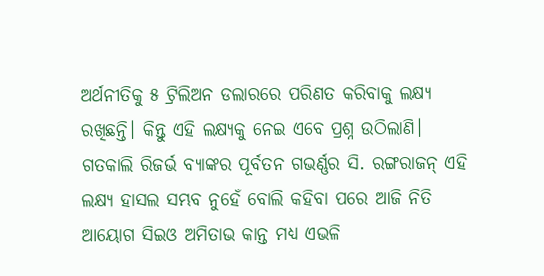ଅର୍ଥନୀତିକୁ ୫ ଟ୍ରିଲିଅନ ଡଲାରରେ ପରିଣତ କରିବାକୁ ଲକ୍ଷ୍ୟ ରଖିଛନ୍ତି। କିନ୍ତୁ ଏହି ଲକ୍ଷ୍ୟକୁ ନେଇ ଏବେ ପ୍ରଶ୍ନ ଉଠିଲାଣି। ଗତକାଲି ରିଜର୍ଭ ବ୍ୟାଙ୍କର ପୂର୍ବତନ ଗଭର୍ଣ୍ଣର ସି. ରଙ୍ଗରାଜନ୍ ଏହି ଲକ୍ଷ୍ୟ ହାସଲ ସମ୍ଭବ ନୁହେଁ ବୋଲି କହିବା ପରେ ଆଜି ନିତି ଆୟୋଗ ସିଇଓ ଅମିତାଭ କାନ୍ତ ମଧ୍ୟ ଏଭଳି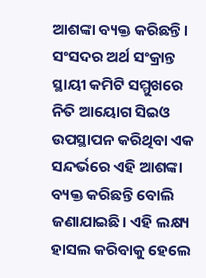ଆଶଙ୍କା ବ୍ୟକ୍ତ କରିଛନ୍ତି। ସଂସଦର ଅର୍ଥ ସଂକ୍ରାନ୍ତ ସ୍ଥାୟୀ କମିଟି ସମ୍ମୁଖରେ ନିତି ଆୟୋଗ ସିଇଓ ଉପସ୍ଥାପନ କରିଥିବା ଏକ ସନ୍ଦର୍ଭରେ ଏହି ଆଶଙ୍କା ବ୍ୟକ୍ତ କରିଛନ୍ତି ବୋଲି ଜଣାଯାଇଛି। ଏହି ଲକ୍ଷ୍ୟ ହାସଲ କରିବାକୁ ହେଲେ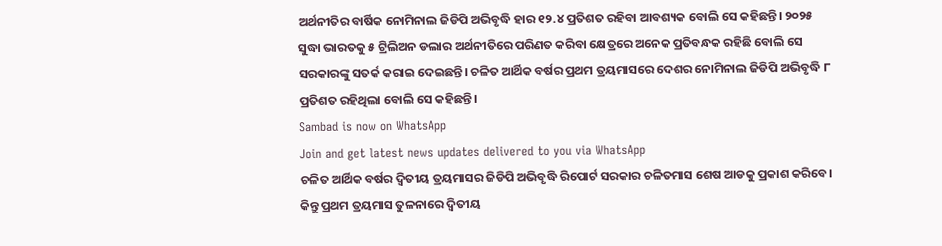ଅର୍ଥନୀତିର ବାର୍ଷିକ ନୋମିନାଲ ଜିଡିପି ଅଭିବୃଦ୍ଧି ହାର ୧୨.୪ ପ୍ରତିଶତ ରହିବା ଆବଶ୍ୟକ ବୋଲି ସେ କହିଛନ୍ତି। ୨୦୨୫ ସୁଦ୍ଧା ଭାରତକୁ ୫ ଟ୍ରିଲିଅନ ଡଲାର ଅର୍ଥନୀତିରେ ପରିଣତ କରିବା କ୍ଷେତ୍ରରେ ଅନେକ ପ୍ରତିବନ୍ଧକ ରହିଛି ବୋଲି ସେ ସରକାରଙ୍କୁ ସତର୍କ କରାଇ ଦେଇଛନ୍ତି। ଚଳିତ ଆର୍ଥିକ ବର୍ଷର ପ୍ରଥମ ତ୍ରୟମାସରେ ଦେଶର ନୋମିନାଲ ଜିଡିପି ଅଭିବୃଦ୍ଧି ୮ ପ୍ରତିଶତ ରହିଥିଲା ବୋଲି ସେ କହିଛନ୍ତି।
Sambad is now on WhatsApp
Join and get latest news updates delivered to you via WhatsApp
ଚଳିତ ଆର୍ଥିକ ବର୍ଷର ଦ୍ବିତୀୟ ତ୍ରୟମାସର ଜିଡିପି ଅଭିବୃଦ୍ଧି ରିପୋର୍ଟ ସରକାର ଚଳିତମାସ ଶେଷ ଆଡକୁ ପ୍ରକାଶ କରିବେ। କିନ୍ତୁ ପ୍ରଥମ ତ୍ରୟମାସ ତୁଳନାରେ ଦ୍ବିତୀୟ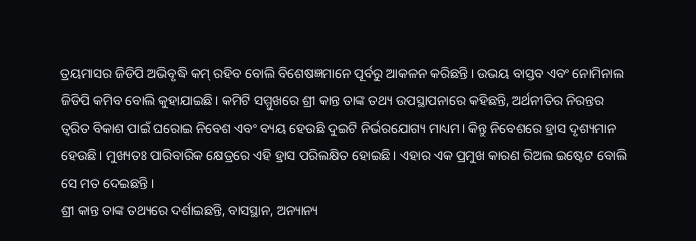ତ୍ରୟମାସର ଜିଡିପି ଅଭିବୃଦ୍ଧି କମ୍ ରହିବ ବୋଲି ବିଶେଷଜ୍ଞମାନେ ପୂର୍ବରୁ ଆକଳନ କରିଛନ୍ତି। ଉଭୟ ବାସ୍ତବ ଏବଂ ନୋମିନାଲ ଜିଡିପି କମିବ ବୋଲି କୁହାଯାଇଛି। କମିଟି ସମ୍ମୁଖରେ ଶ୍ରୀ କାନ୍ତ ତାଙ୍କ ତଥ୍ୟ ଉପସ୍ଥାପନାରେ କହିଛନ୍ତି, ଅର୍ଥନୀତିର ନିରନ୍ତର ତ୍ବରିତ ବିକାଶ ପାଇଁ ଘରୋଇ ନିବେଶ ଏବଂ ବ୍ୟୟ ହେଉଛି ଦୁଇଟି ନିର୍ଭରଯୋଗ୍ୟ ମାଧ୍ୟମ। କିନ୍ତୁ ନିବେଶରେ ହ୍ରାସ ଦୃଶ୍ୟମାନ ହେଉଛି। ମୁଖ୍ୟତଃ ପାରିବାରିକ କ୍ଷେତ୍ରରେ ଏହି ହ୍ରାସ ପରିଲକ୍ଷିତ ହୋଇଛି। ଏହାର ଏକ ପ୍ରମୁଖ କାରଣ ରିଅଲ ଇଷ୍ଟେଟ ବୋଲି ସେ ମତ ଦେଇଛନ୍ତି।
ଶ୍ରୀ କାନ୍ତ ତାଙ୍କ ତଥ୍ୟରେ ଦର୍ଶାଇଛନ୍ତି, ବାସସ୍ଥାନ, ଅନ୍ୟାନ୍ୟ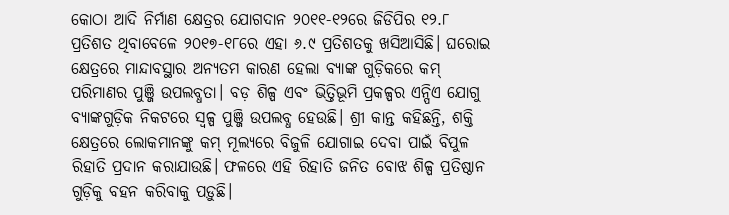କୋଠା ଆଦି ନିର୍ମାଣ କ୍ଷେତ୍ରର ଯୋଗଦାନ ୨୦୧୧-୧୨ରେ ଜିଡିପିର ୧୨.୮ ପ୍ରତିଶତ ଥିବାବେଳେ ୨୦୧୭-୧୮ରେ ଏହା ୬.୯ ପ୍ରତିଶତକୁ ଖସିଆସିଛି। ଘରୋଇ କ୍ଷେତ୍ରରେ ମାନ୍ଦାବସ୍ଥାର ଅନ୍ୟତମ କାରଣ ହେଲା ବ୍ୟାଙ୍କ ଗୁଡ଼ିକରେ କମ୍ ପରିମାଣର ପୁଞ୍ଜି ଉପଲବ୍ଧତା। ବଡ଼ ଶିଳ୍ପ ଏବଂ ଭିତ୍ତିଭୂମି ପ୍ରକଳ୍ପର ଏନ୍ପିଏ ଯୋଗୁ ବ୍ୟାଙ୍କଗୁଡ଼ିକ ନିକଟରେ ସ୍ବଳ୍ପ ପୁଞ୍ଜି ଉପଲବ୍ଧ ହେଉଛି। ଶ୍ରୀ କାନ୍ତ କହିଛନ୍ତି, ଶକ୍ତି କ୍ଷେତ୍ରରେ ଲୋକମାନଙ୍କୁ କମ୍ ମୂଲ୍ୟରେ ବିଜୁଳି ଯୋଗାଇ ଦେବା ପାଇଁ ବିପୁଳ ରିହାତି ପ୍ରଦାନ କରାଯାଉଛି। ଫଳରେ ଏହି ରିହାତି ଜନିତ ବୋଝ ଶିଳ୍ପ ପ୍ରତିଷ୍ଠାନ ଗୁଡ଼ିକୁ ବହନ କରିବାକୁ ପଡ଼ୁଛି।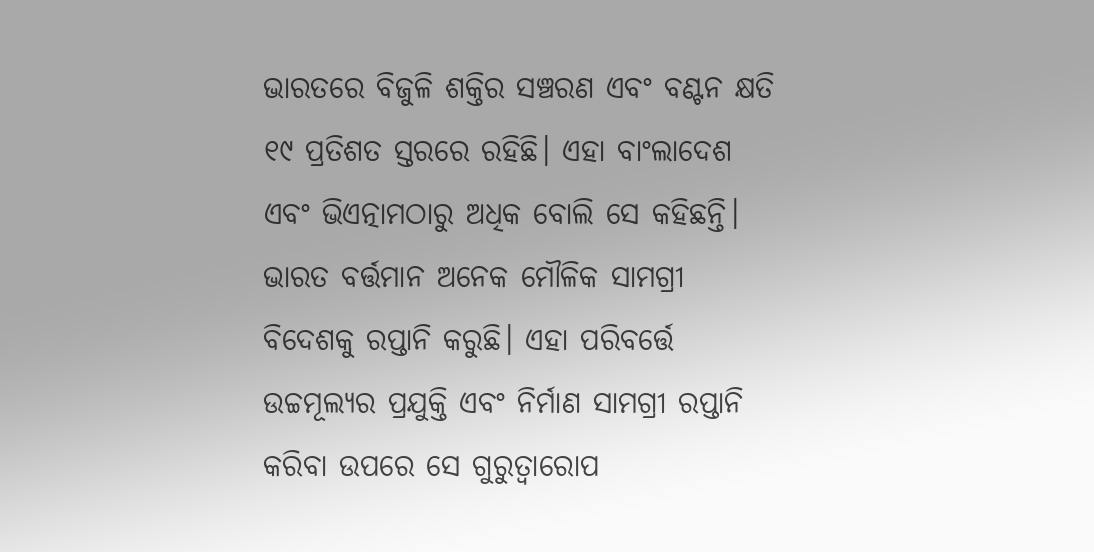ଭାରତରେ ବିଜୁଳି ଶକ୍ତିର ସଞ୍ଚରଣ ଏବଂ ବଣ୍ଟନ କ୍ଷତି ୧୯ ପ୍ରତିଶତ ସ୍ତରରେ ରହିଛି। ଏହା ବାଂଲାଦେଶ ଏବଂ ଭିଏତ୍ନାମଠାରୁ ଅଧିକ ବୋଲି ସେ କହିଛନ୍ତି। ଭାରତ ବର୍ତ୍ତମାନ ଅନେକ ମୌଳିକ ସାମଗ୍ରୀ ବିଦେଶକୁ ରପ୍ତାନି କରୁଛି। ଏହା ପରିବର୍ତ୍ତେ ଉଚ୍ଚମୂଲ୍ୟର ପ୍ରଯୁକ୍ତି ଏବଂ ନିର୍ମାଣ ସାମଗ୍ରୀ ରପ୍ତାନି କରିବା ଉପରେ ସେ ଗୁରୁତ୍ବାରୋପ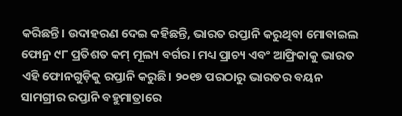କରିଛନ୍ତି। ଉଦାହରଣ ଦେଇ କହିଛନ୍ତି, ଭାରତ ରପ୍ତାନି କରୁଥିବା ମୋବାଇଲ ଫୋନ୍ର ୯୮ ପ୍ରତିଶତ କମ୍ ମୂଲ୍ୟ ବର୍ଗର। ମଧ୍ୟ ପ୍ରାଚ୍ୟ ଏବଂ ଆଫ୍ରିକାକୁ ଭାରତ ଏହି ଫୋନଗୁଡ଼ିକୁ ରପ୍ତାନି କରୁଛି। ୨୦୧୭ ପରଠାରୁ ଭାରତର ବୟନ ସାମଗ୍ରୀର ରପ୍ତାନି ବହୁମାତ୍ରାରେ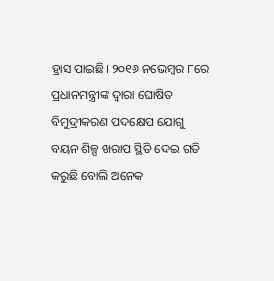ହ୍ରାସ ପାଇଛି। ୨୦୧୬ ନଭେମ୍ବର ୮ରେ ପ୍ରଧାନମନ୍ତ୍ରୀଙ୍କ ଦ୍ବାରା ଘୋଷିତ ବିମୁଦ୍ରୀକରଣ ପଦକ୍ଷେପ ଯୋଗୁ ବୟନ ଶିଳ୍ପ ଖରାପ ସ୍ଥିତି ଦେଇ ଗତି କରୁଛି ବୋଲି ଅନେକ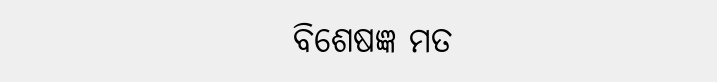ବିଶେଷଜ୍ଞ ମତ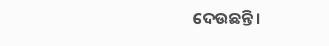ଦେଉଛନ୍ତି।